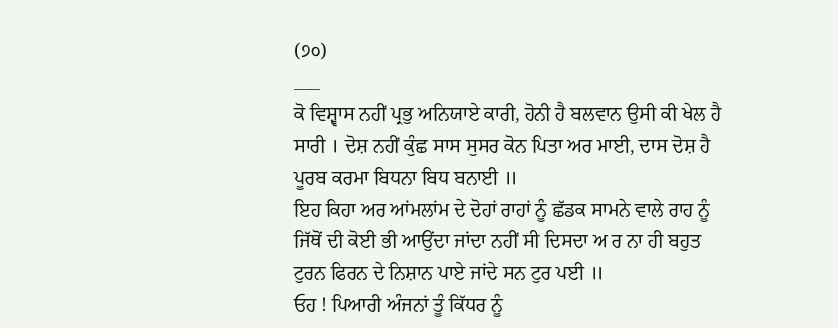(੭੦)
___
ਕੋ ਵਿਸ਼੍ਵਾਸ ਨਹੀਂ ਪ੍ਰਭੁ ਅਨਿਯਾਏ ਕਾਰੀ, ਹੋਨੀ ਹੈ ਬਲਵਾਨ ਉਸੀ ਕੀ ਖੇਲ ਹੈ ਸਾਰੀ । ਦੋਸ਼ ਨਹੀਂ ਕੁੰਛ ਸਾਸ ਸੁਸਰ ਕੋਨ ਪਿਤਾ ਅਰ ਮਾਈ, ਦਾਸ ਦੋਸ਼ ਹੈ ਪੂਰਬ ਕਰਮਾ ਬਿਧਨਾ ਬਿਧ ਬਨਾਈ ॥
ਇਹ ਕਿਹਾ ਅਰ ਆਂਮਲਾਂਮ ਦੇ ਦੋਹਾਂ ਰਾਹਾਂ ਨੂੰ ਛੱਡਕ ਸਾਮਨੇ ਵਾਲੇ ਰਾਹ ਨੂੰ ਜਿੱਥੋਂ ਦੀ ਕੋਈ ਭੀ ਆਉਂਦਾ ਜਾਂਦਾ ਨਹੀਂ ਸੀ ਦਿਸਦਾ ਅ ਰ ਨਾ ਹੀ ਬਹੁਤ ਟੁਰਨ ਫਿਰਨ ਦੇ ਨਿਸ਼ਾਨ ਪਾਏ ਜਾਂਦੇ ਸਨ ਟੁਰ ਪਈ ॥
ਓਹ ! ਪਿਆਰੀ ਅੰਜਨਾਂ ਤੂੰ ਕਿੱਧਰ ਨੂੰ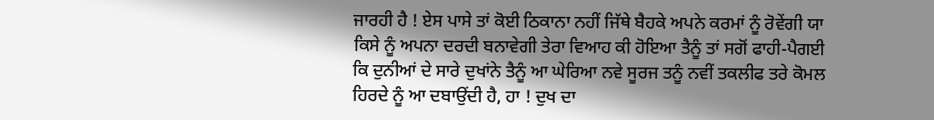ਜਾਰਹੀ ਹੈ ! ਏਸ ਪਾਸੇ ਤਾਂ ਕੋਈ ਠਿਕਾਨਾ ਨਹੀਂ ਜਿੱਥੇ ਬੈਹਕੇ ਅਪਨੇ ਕਰਮਾਂ ਨੂੰ ਰੋਵੇਂਗੀ ਯਾ ਕਿਸੇ ਨੂੰ ਅਪਨਾ ਦਰਦੀ ਬਨਾਵੇਗੀ ਤੇਰਾ ਵਿਆਹ ਕੀ ਹੋਇਆ ਤੈਨੂੰ ਤਾਂ ਸਗੋਂ ਫਾਹੀ-ਪੈਗਈ ਕਿ ਦੁਨੀਆਂ ਦੇ ਸਾਰੇ ਦੁਖਾਂਨੇ ਤੈਨੂੰ ਆ ਘੇਰਿਆ ਨਵੇ ਸੂਰਜ ਤਨੂੰ ਨਵੀਂ ਤਕਲੀਫ ਤਰੇ ਕੋਮਲ ਹਿਰਦੇ ਨੂੰ ਆ ਦਬਾਉਂਦੀ ਹੈ, ਹਾ ! ਦੁਖ ਦਾ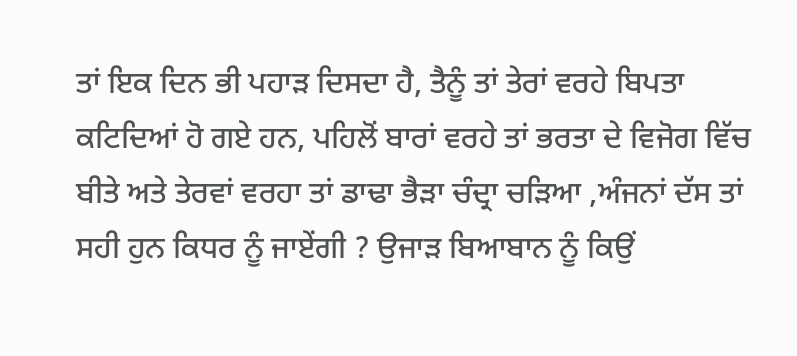ਤਾਂ ਇਕ ਦਿਨ ਭੀ ਪਹਾੜ ਦਿਸਦਾ ਹੈ, ਤੈਨੂੰ ਤਾਂ ਤੇਰਾਂ ਵਰਹੇ ਬਿਪਤਾ ਕਟਿਦਿਆਂ ਹੋ ਗਏ ਹਨ, ਪਹਿਲੋਂ ਬਾਰਾਂ ਵਰਹੇ ਤਾਂ ਭਰਤਾ ਦੇ ਵਿਜੋਗ ਵਿੱਚ ਬੀਤੇ ਅਤੇ ਤੇਰਵਾਂ ਵਰਹਾ ਤਾਂ ਡਾਢਾ ਭੈੜਾ ਚੰਦ੍ਰਾ ਚੜਿਆ ,ਅੰਜਨਾਂ ਦੱਸ ਤਾਂ ਸਹੀ ਹੁਨ ਕਿਧਰ ਨੂੰ ਜਾਏਂਗੀ ? ਉਜਾੜ ਬਿਆਬਾਨ ਨੂੰ ਕਿਉਂ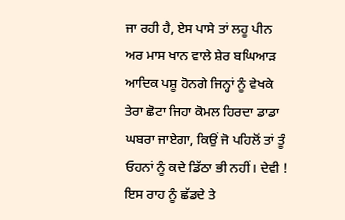ਜਾ ਰਹੀ ਹੈ, ਏਸ ਪਾਸੇ ਤਾਂ ਲਹੂ ਪੀਨ ਅਰ ਮਾਸ ਖਾਨ ਵਾਲੇ ਸ਼ੇਰ ਬਘਿਆੜ ਆਦਿਕ ਪਸ਼ੂ ਹੋਨਗੇ ਜਿਨ੍ਹਾਂ ਨੂੰ ਵੇਖਕੇ ਤੇਰਾ ਛੋਟਾ ਜਿਹਾ ਕੋਮਲ ਹਿਰਦਾ ਡਾਡਾ ਘਬਰਾ ਜਾਏਗਾ, ਕਿਉਂ ਜੋ ਪਹਿਲੋਂ ਤਾਂ ਤੂੰ ਓਹਨਾਂ ਨੂੰ ਕਦੇ ਡਿੱਠਾ ਭੀ ਨਹੀਂ। ਦੇਵੀ ! ਇਸ ਰਾਹ ਨੂੰ ਛੱਡਦੇ ਤੇ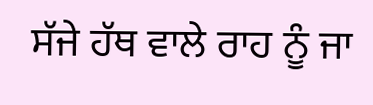ਸੱਜੇ ਹੱਥ ਵਾਲੇ ਰਾਹ ਨੂੰ ਜਾ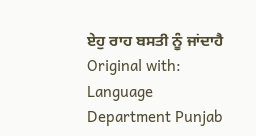ਏਹੁ ਰਾਹ ਬਸਤੀ ਨੂੰ ਜਾਂਦਾਹੈ
Original with: Language Department Punjab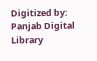Digitized by: Panjab Digital Library